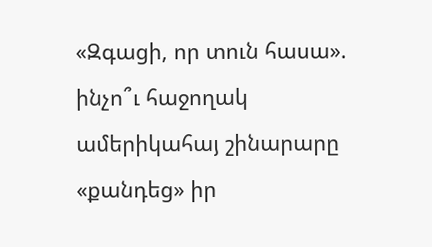«Զգացի, որ տուն հասա». ինչո՞ւ հաջողակ ամերիկահայ շինարարը «քանդեց» իր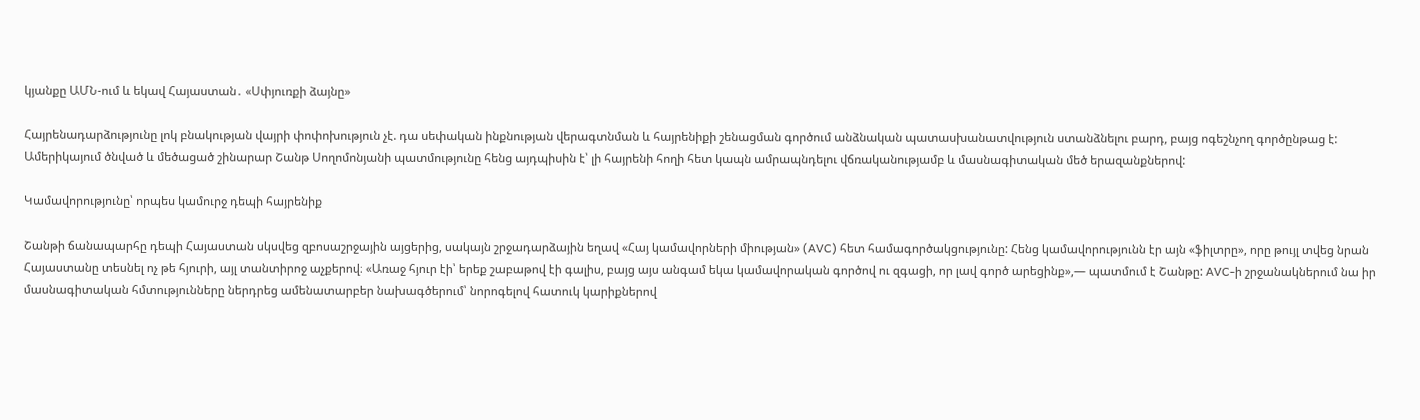կյանքը ԱՄՆ-ում և եկավ Հայաստան․ «Սփյուռքի ձայնը»

Հայրենադարձությունը լոկ բնակության վայրի փոփոխություն չէ. դա սեփական ինքնության վերագտնման և հայրենիքի շենացման գործում անձնական պատասխանատվություն ստանձնելու բարդ, բայց ոգեշնչող գործընթաց է: Ամերիկայում ծնված և մեծացած շինարար Շանթ Սողոմոնյանի պատմությունը հենց այդպիսին է՝ լի հայրենի հողի հետ կապն ամրապնդելու վճռականությամբ և մասնագիտական մեծ երազանքներով:

Կամավորությունը՝ որպես կամուրջ դեպի հայրենիք

Շանթի ճանապարհը դեպի Հայաստան սկսվեց զբոսաշրջային այցերից, սակայն շրջադարձային եղավ «Հայ կամավորների միության» (AVC) հետ համագործակցությունը: Հենց կամավորությունն էր այն «ֆիլտրը», որը թույլ տվեց նրան Հայաստանը տեսնել ոչ թե հյուրի, այլ տանտիրոջ աչքերով։ «Առաջ հյուր էի՝ երեք շաբաթով էի գալիս, բայց այս անգամ եկա կամավորական գործով ու զգացի, որ լավ գործ արեցինք»,— պատմում է Շանթը: AVC-ի շրջանակներում նա իր մասնագիտական հմտությունները ներդրեց ամենատարբեր նախագծերում՝ նորոգելով հատուկ կարիքներով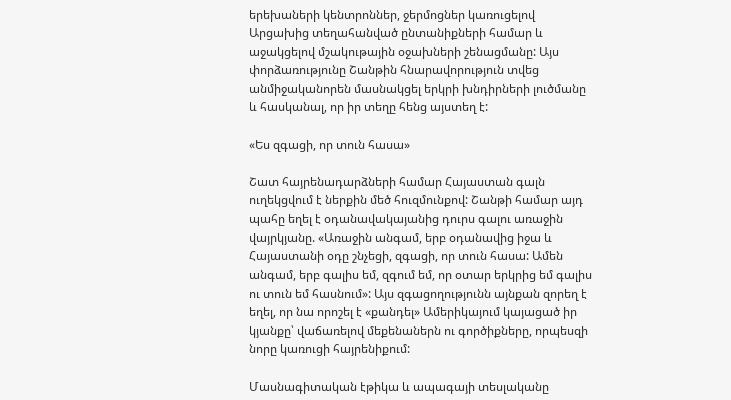երեխաների կենտրոններ, ջերմոցներ կառուցելով Արցախից տեղահանված ընտանիքների համար և աջակցելով մշակութային օջախների շենացմանը: Այս փորձառությունը Շանթին հնարավորություն տվեց անմիջականորեն մասնակցել երկրի խնդիրների լուծմանը և հասկանալ, որ իր տեղը հենց այստեղ է:

«Ես զգացի, որ տուն հասա»

Շատ հայրենադարձների համար Հայաստան գալն ուղեկցվում է ներքին մեծ հուզմունքով: Շանթի համար այդ պահը եղել է օդանավակայանից դուրս գալու առաջին վայրկյանը. «Առաջին անգամ, երբ օդանավից իջա և Հայաստանի օդը շնչեցի, զգացի, որ տուն հասա: Ամեն անգամ, երբ գալիս եմ, զգում եմ, որ օտար երկրից եմ գալիս ու տուն եմ հասնում»: Այս զգացողությունն այնքան զորեղ է եղել, որ նա որոշել է «քանդել» Ամերիկայում կայացած իր կյանքը՝ վաճառելով մեքենաներն ու գործիքները, որպեսզի նորը կառուցի հայրենիքում:

Մասնագիտական էթիկա և ապագայի տեսլականը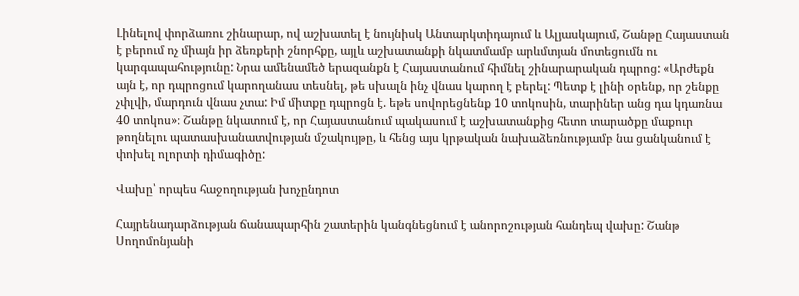Լինելով փորձառու շինարար, ով աշխատել է նույնիսկ Անտարկտիդայում և Ալյասկայում, Շանթը Հայաստան է բերում ոչ միայն իր ձեռքերի շնորհքը, այլև աշխատանքի նկատմամբ արևմտյան մոտեցումն ու կարգապահությունը: Նրա ամենամեծ երազանքն է Հայաստանում հիմնել շինարարական դպրոց: «Արժեքն այն է, որ դպրոցում կարողանաս տեսնել, թե սխալն ինչ վնաս կարող է բերել: Պետք է լինի օրենք, որ շենքը չփլվի, մարդուն վնաս չտա: Իմ միտքը դպրոցն է. եթե սովորեցնենք 10 տոկոսին, տարիներ անց դա կդառնա 40 տոկոս»։ Շանթը նկատում է, որ Հայաստանում պակասում է աշխատանքից հետո տարածքը մաքուր թողնելու պատասխանատվության մշակույթը, և հենց այս կրթական նախաձեռնությամբ նա ցանկանում է փոխել ոլորտի դիմագիծը:

Վախը՝ որպես հաջողության խոչընդոտ

Հայրենադարձության ճանապարհին շատերին կանգնեցնում է անորոշության հանդեպ վախը: Շանթ Սողոմոնյանի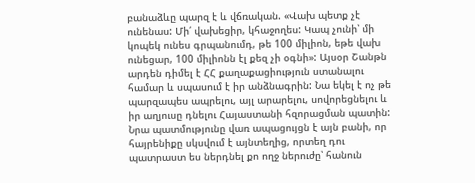բանաձևը պարզ է և վճռական. «Վախ պետք չէ ունենաս: Մի՛ վախեցիր, կհաջողես: Կապ չունի՝ մի կոպեկ ունես գրպանումդ, թե 100 միլիոն, եթե վախ ունեցար, 100 միլիոնն էլ քեզ չի օգնի»: Այսօր Շանթն արդեն դիմել է ՀՀ քաղաքացիություն ստանալու համար և սպասում է իր անձնագրին: Նա եկել է ոչ թե պարզապես ապրելու, այլ արարելու, սովորեցնելու և իր աղյուսը դնելու Հայաստանի հզորացման պատին: Նրա պատմությունը վառ ապացույցն է այն բանի, որ հայրենիքը սկսվում է այնտեղից, որտեղ դու պատրաստ ես ներդնել քո ողջ ներուժը՝ հանուն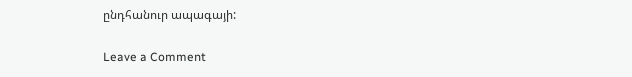ընդհանուր ապագայի:

Leave a Comment